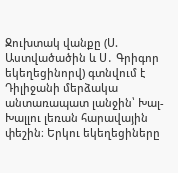Ջուխտակ վանքը (Ս. Աստվածածին և Ս․ Գրիգոր եկեղեցինորվ) գտնվում է Դիլիջանի մերձակա անտառապատ լանջին՝ Խալ-Խալլու լեռան հարավային փեշին։ Երկու եկեղեցիները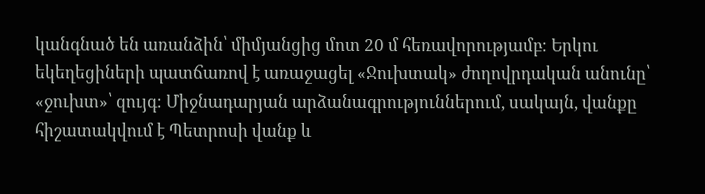կանգնած են առանձին՝ միմյանցից մոտ 20 մ հեռավորությամբ։ Երկու եկեղեցիների պատճառով է առաջացել «Ջուխտակ» ժողովրդական անունը՝ «ջուխտ»՝ զույգ։ Միջնադարյան արձանագրություններում, սակայն, վանքը հիշատակվում է Պետրոսի վանք և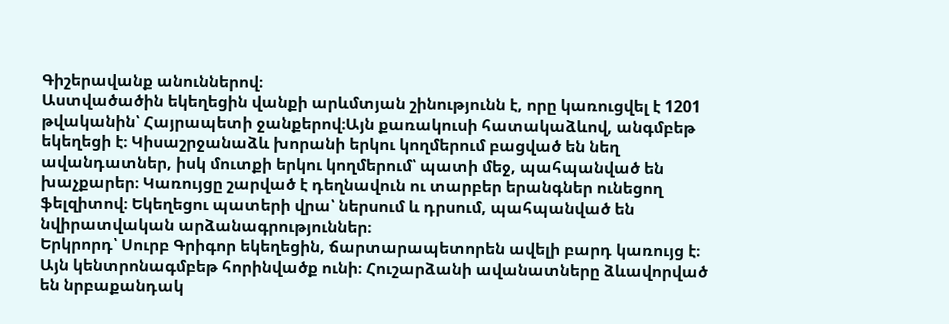Գիշերավանք անուններով։
Աստվածածին եկեղեցին վանքի արևմտյան շինությունն է, որը կառուցվել է 1201 թվականին՝ Հայրապետի ջանքերով։Այն քառակուսի հատակաձևով, անգմբեթ եկեղեցի է։ Կիսաշրջանաձև խորանի երկու կողմերում բացված են նեղ ավանդատներ, իսկ մուտքի երկու կողմերում՝ պատի մեջ, պահպանված են խաչքարեր։ Կառույցը շարված է դեղնավուն ու տարբեր երանգներ ունեցող ֆելզիտով։ Եկեղեցու պատերի վրա՝ ներսում և դրսում, պահպանված են նվիրատվական արձանագրություններ։
Երկրորդ՝ Սուրբ Գրիգոր եկեղեցին, ճարտարապետորեն ավելի բարդ կառույց է։ Այն կենտրոնագմբեթ հորինվածք ունի։ Հուշարձանի ավանատները ձևավորված են նրբաքանդակ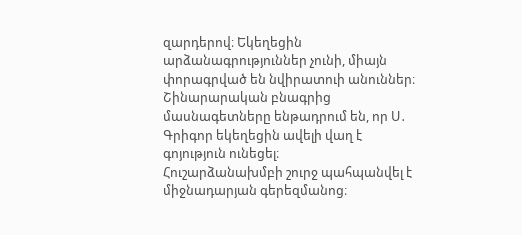զարդերով։ Եկեղեցին արձանագրություններ չունի, միայն փորագրված են նվիրատուի անուններ։
Շինարարական բնագրից մասնագետները ենթադրում են, որ Ս․ Գրիգոր եկեղեցին ավելի վաղ է գոյություն ունեցել։
Հուշարձանախմբի շուրջ պահպանվել է միջնադարյան գերեզմանոց։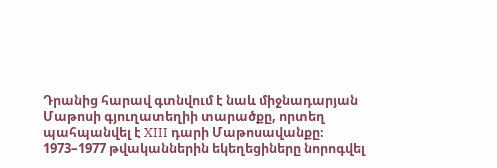Դրանից հարավ գտնվում է նաև միջնադարյան Մաթոսի գյուղատեղիի տարածքը, որտեղ պահպանվել է XIII դարի Մաթոսավանքը։
1973–1977 թվականներին եկեղեցիները նորոգվել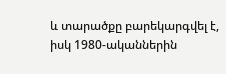և տարածքը բարեկարգվել է, իսկ 1980-ականներին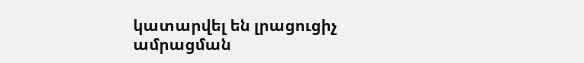կատարվել են լրացուցիչ ամրացման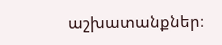աշխատանքներ։